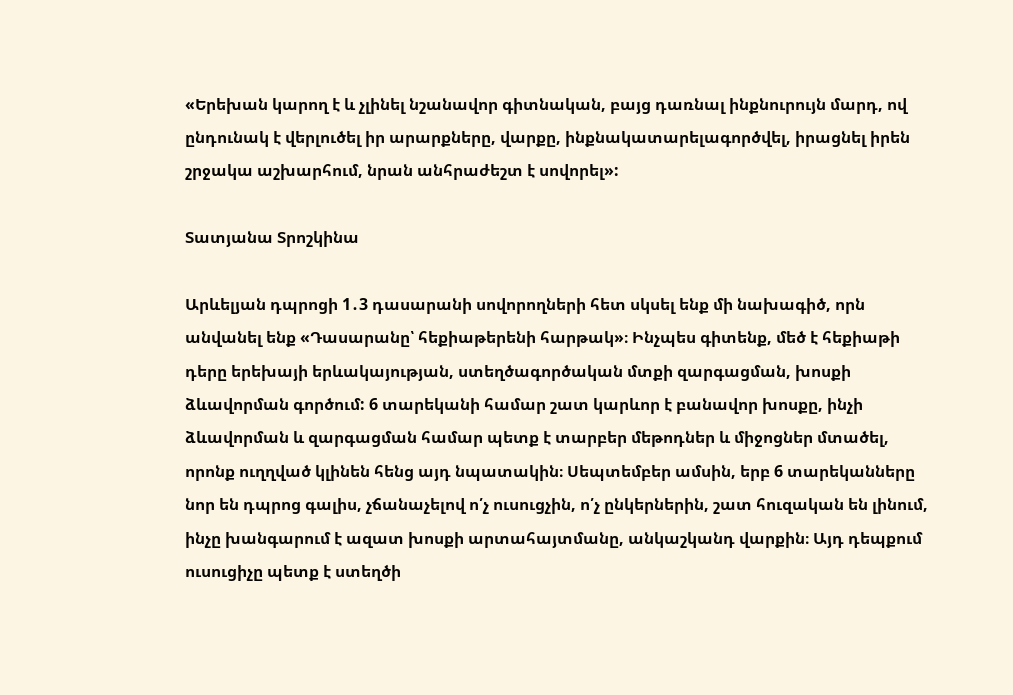«Երեխան կարող է և չլինել նշանավոր գիտնական, բայց դառնալ ինքնուրույն մարդ, ով ընդունակ է վերլուծել իր արարքները, վարքը, ինքնակատարելագործվել, իրացնել իրեն շրջակա աշխարհում, նրան անհրաժեշտ է սովորել»:

Տատյանա Տրոշկինա

Արևելյան դպրոցի 1․3 դասարանի սովորողների հետ սկսել ենք մի նախագիծ, որն անվանել ենք «Դասարանը՝ հեքիաթերենի հարթակ»։ Ինչպես գիտենք, մեծ է հեքիաթի դերը երեխայի երևակայության, ստեղծագործական մտքի զարգացման, խոսքի ձևավորման գործում: 6 տարեկանի համար շատ կարևոր է բանավոր խոսքը, ինչի ձևավորման և զարգացման համար պետք է տարբեր մեթոդներ և միջոցներ մտածել, որոնք ուղղված կլինեն հենց այդ նպատակին։ Սեպտեմբեր ամսին, երբ 6 տարեկանները նոր են դպրոց գալիս, չճանաչելով ո՛չ ուսուցչին, ո՛չ ընկերներին, շատ հուզական են լինում, ինչը խանգարում է ազատ խոսքի արտահայտմանը, անկաշկանդ վարքին։ Այդ դեպքում ուսուցիչը պետք է ստեղծի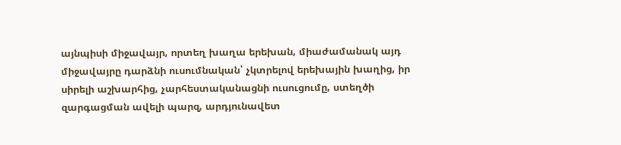այնպիսի միջավայր, որտեղ խաղա երեխան, միաժամանակ այդ միջավայրը դարձնի ուսումնական՝ չկտրելով երեխային խաղից, իր սիրելի աշխարհից, չարհեստականացնի ուսուցումը, ստեղծի զարգացման ավելի պարզ, արդյունավետ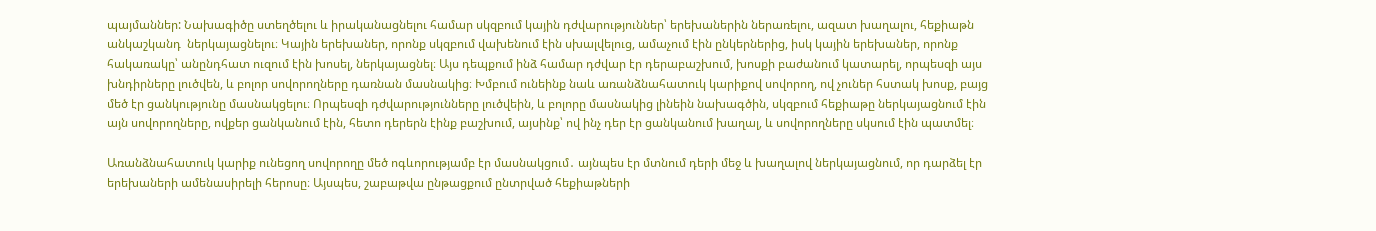պայմաններ: Նախագիծը ստեղծելու և իրականացնելու համար սկզբում կային դժվարություններ՝ երեխաներին ներառելու, ազատ խաղալու, հեքիաթն անկաշկանդ  ներկայացնելու։ Կային երեխաներ, որոնք սկզբում վախենում էին սխալվելուց, ամաչում էին ընկերներից, իսկ կային երեխաներ, որոնք հակառակը՝ անընդհատ ուզում էին խոսել, ներկայացնել։ Այս դեպքում ինձ համար դժվար էր դերաբաշխում, խոսքի բաժանում կատարել, որպեսզի այս խնդիրները լուծվեն, և բոլոր սովորողները դառնան մասնակից։ Խմբում ունեինք նաև առանձնահատուկ կարիքով սովորող, ով չուներ հստակ խոսք, բայց մեծ էր ցանկությունը մասնակցելու։ Որպեսզի դժվարությունները լուծվեին, և բոլորը մասնակից լինեին նախագծին, սկզբում հեքիաթը ներկայացնում էին այն սովորողները, ովքեր ցանկանում էին, հետո դերերն էինք բաշխում, այսինք՝ ով ինչ դեր էր ցանկանում խաղալ, և սովորողները սկսում էին պատմել։

Առանձնահատուկ կարիք ունեցող սովորողը մեծ ոգևորությամբ էր մասնակցում․ այնպես էր մտնում դերի մեջ և խաղալով ներկայացնում, որ դարձել էր երեխաների ամենասիրելի հերոսը։ Այսպես, շաբաթվա ընթացքում ընտրված հեքիաթների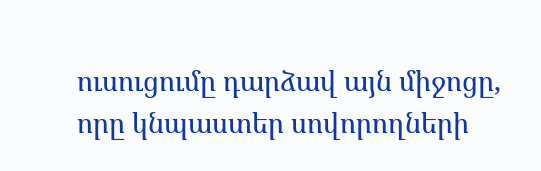ուսուցումը դարձավ այն միջոցը, որը կնպաստեր սովորողների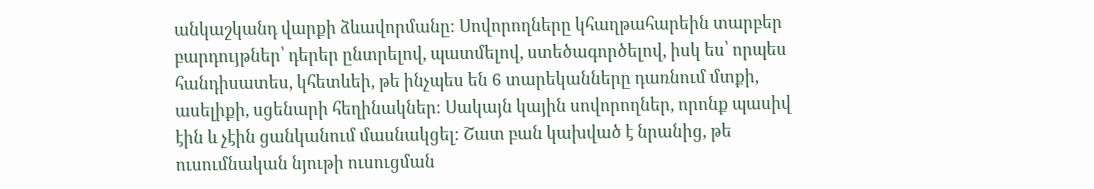անկաշկանդ վարքի ձևավորմանը։ Սովորողները կհաղթահարեին տարբեր բարդույթներ՝ դերեր ընտրելով, պատմելով, ստեծագործելով, իսկ ես՝ որպես հանդիսատես, կհետևեի, թե ինչպես են 6 տարեկանները դառնում մտքի, ասելիքի, սցենարի հեղինակներ։ Սակայն կային սովորողներ, որոնք պասիվ էին և չէին ցանկանում մասնակցել։ Շատ բան կախված է նրանից, թե ուսումնական նյութի ուսուցման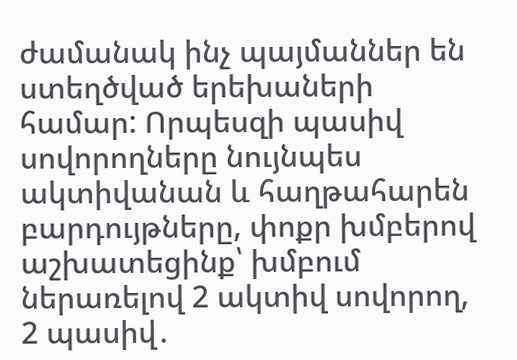ժամանակ ինչ պայմաններ են ստեղծված երեխաների համար: Որպեսզի պասիվ սովորողները նույնպես ակտիվանան և հաղթահարեն բարդույթները, փոքր խմբերով աշխատեցինք՝ խմբում ներառելով 2 ակտիվ սովորող, 2 պասիվ․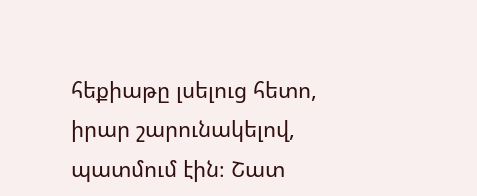հեքիաթը լսելուց հետո, իրար շարունակելով, պատմում էին։ Շատ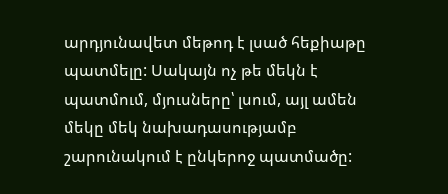արդյունավետ մեթոդ է լսած հեքիաթը պատմելը: Սակայն ոչ թե մեկն է պատմում, մյուսները՝ լսում, այլ ամեն մեկը մեկ նախադասությամբ շարունակում է ընկերոջ պատմածը: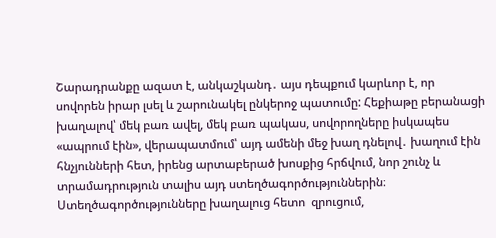Շարադրանքը ազատ է, անկաշկանդ․ այս դեպքում կարևոր է, որ սովորեն իրար լսել և շարունակել ընկերոջ պատումը: Հեքիաթը բերանացի խաղալով՝ մեկ բառ ավել, մեկ բառ պակաս, սովորողները իսկապես «ապրում էին», վերապատմում՝ այդ ամենի մեջ խաղ դնելով․ խաղում էին հնչյունների հետ, իրենց արտաբերած խոսքից հրճվում, նոր շունչ և տրամադրություն տալիս այդ ստեղծագործություններին։ Ստեղծագործությունները խաղալուց հետո  զրուցում,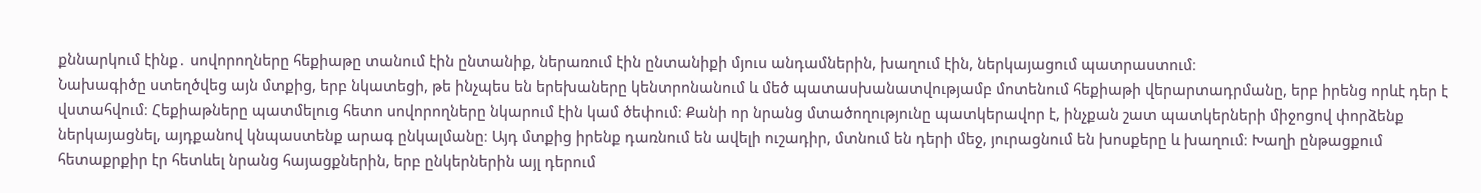քննարկում էինք․ սովորողները հեքիաթը տանում էին ընտանիք, ներառում էին ընտանիքի մյուս անդամներին, խաղում էին, ներկայացում պատրաստում։
Նախագիծը ստեղծվեց այն մտքից, երբ նկատեցի, թե ինչպես են երեխաները կենտրոնանում և մեծ պատասխանատվությամբ մոտենում հեքիաթի վերարտադրմանը, երբ իրենց որևէ դեր է վստահվում։ Հեքիաթները պատմելուց հետո սովորողները նկարում էին կամ ծեփում։ Քանի որ նրանց մտածողությունը պատկերավոր է, ինչքան շատ պատկերների միջոցով փորձենք ներկայացնել, այդքանով կնպաստենք արագ ընկալմանը։ Այդ մտքից իրենք դառնում են ավելի ուշադիր, մտնում են դերի մեջ, յուրացնում են խոսքերը և խաղում։ Խաղի ընթացքում հետաքրքիր էր հետևել նրանց հայացքներին, երբ ընկերներին այլ դերում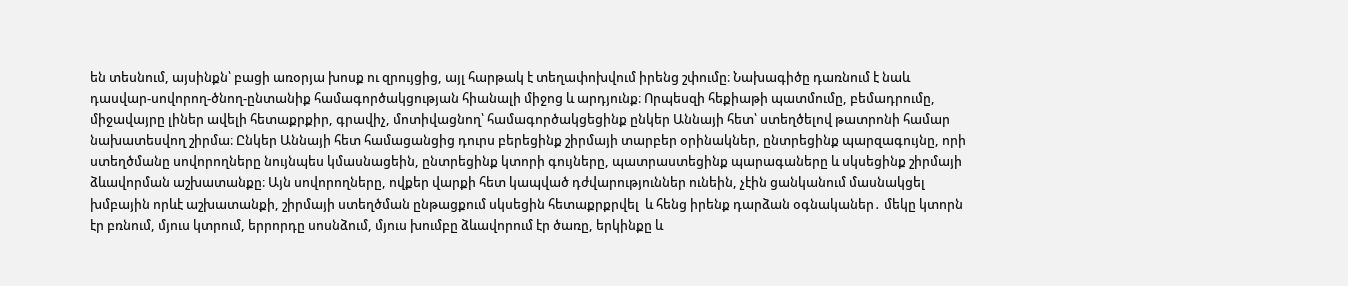են տեսնում, այսինքն՝ բացի առօրյա խոսք ու զրույցից, այլ հարթակ է տեղափոխվում իրենց շփումը։ Նախագիծը դառնում է նաև դասվար-սովորող-ծնող-ընտանիք համագործակցության հիանալի միջոց և արդյունք։ Որպեսզի հեքիաթի պատմումը, բեմադրումը, միջավայրը լիներ ավելի հետաքրքիր, գրավիչ, մոտիվացնող՝ համագործակցեցինք ընկեր Աննայի հետ՝ ստեղծելով թատրոնի համար նախատեսվող շիրմա։ Ընկեր Աննայի հետ համացանցից դուրս բերեցինք շիրմայի տարբեր օրինակներ, ընտրեցինք պարզագույնը, որի ստեղծմանը սովորողները նույնպես կմասնացեին, ընտրեցինք կտորի գույները, պատրաստեցինք պարագաները և սկսեցինք շիրմայի ձևավորման աշխատանքը։ Այն սովորողները, ովքեր վարքի հետ կապված դժվարություններ ունեին, չէին ցանկանում մասնակցել խմբային որևէ աշխատանքի, շիրմայի ստեղծման ընթացքում սկսեցին հետաքրքրվել  և հենց իրենք դարձան օգնականեր․ մեկը կտորն էր բռնում, մյուս կտրում, երրորդը սոսնձում, մյուս խումբը ձևավորում էր ծառը, երկինքը և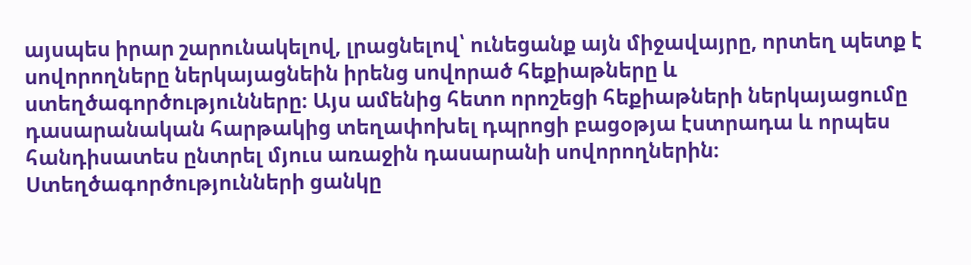այսպես իրար շարունակելով, լրացնելով՝ ունեցանք այն միջավայրը, որտեղ պետք է սովորողները ներկայացնեին իրենց սովորած հեքիաթները և ստեղծագործությունները։ Այս ամենից հետո որոշեցի հեքիաթների ներկայացումը դասարանական հարթակից տեղափոխել դպրոցի բացօթյա էստրադա և որպես հանդիսատես ընտրել մյուս առաջին դասարանի սովորողներին։ Ստեղծագործությունների ցանկը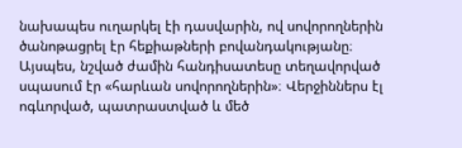նախապես ուղարկել էի դասվարին, ով սովորողներին ծանոթացրել էր հեքիաթների բովանդակությանը։ Այսպես, նշված ժամին հանդիսատեսը տեղավորված սպասում էր «հարևան սովորողներին»։ Վերջիններս էլ ոգևորված, պատրաստված և մեծ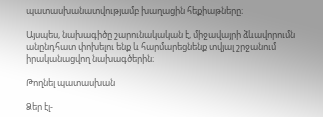պատասխանատվությամբ խաղացին հեքիաթները։

Այսպես, նախագիծը շարունակական է, միջավայրի ձևավորումն անընդհատ փոխելու ենք և հարմարեցնենք տվյալ շրջանում իրականացվող նախագծերին։

Թողնել պատասխան

Ձեր էլ-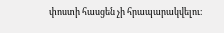փոստի հասցեն չի հրապարակվելու։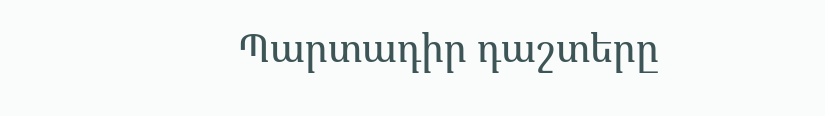Պարտադիր դաշտերը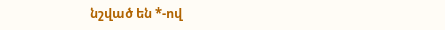նշված են *-ով